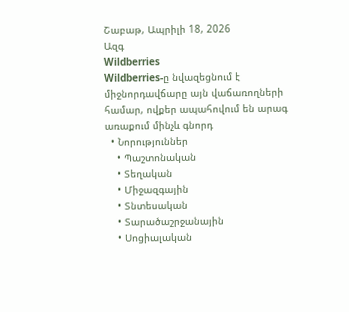Շաբաթ, Ապրիլի 18, 2026
Ազգ
Wildberries
Wildberries-ը նվազեցնում է միջնորդավճարը այն վաճառողների համար, ովքեր ապահովում են արագ առաքում մինչև գնորդ
  • Նորություններ
    • Պաշտոնական
    • Տեղական
    • Միջազգային
    • Տնտեսական
    • Տարածաշրջանային
    • Սոցիալական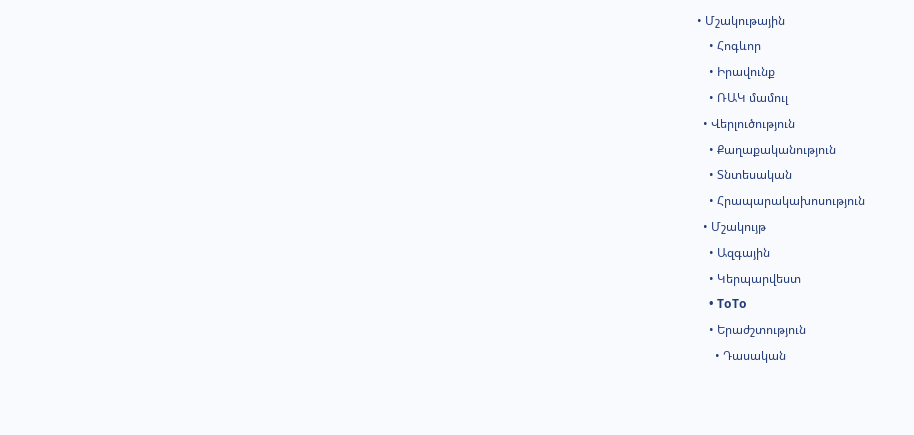• Մշակութային
    • Հոգևոր
    • Իրավունք
    • ՌԱԿ մամուլ
  • Վերլուծություն
    • Քաղաքականություն
    • Տնտեսական
    • Հրապարակախոսություն
  • Մշակույթ
    • Ազգային
    • Կերպարվեստ
    • ToTo
    • Երաժշտություն
      • Դասական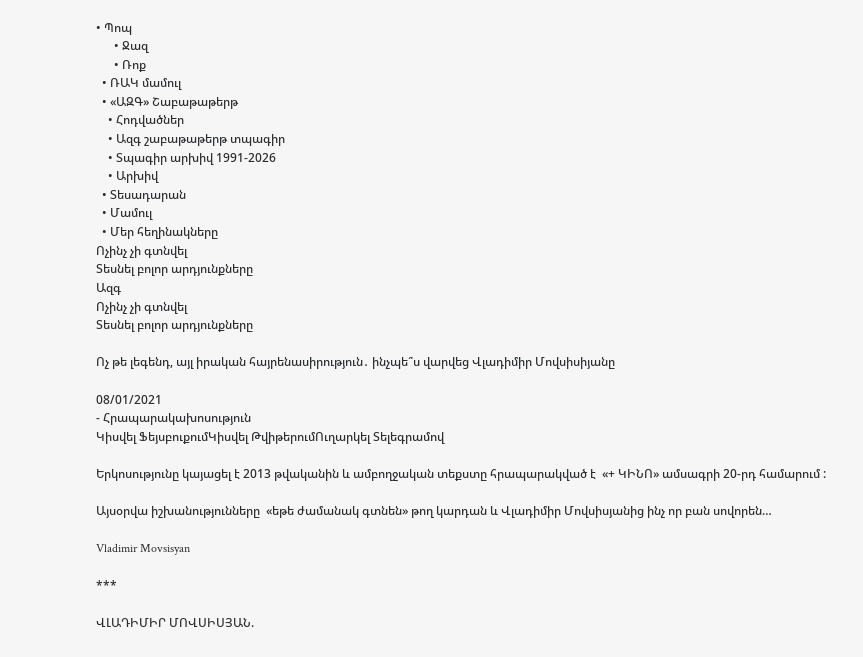• Պոպ
      • Ջազ
      • Ռոք
  • ՌԱԿ մամուլ
  • «ԱԶԳ» Շաբաթաթերթ
    • Հոդվածներ
    • Ազգ շաբաթաթերթ տպագիր
    • Տպագիր արխիվ 1991-2026
    • Արխիվ
  • Տեսադարան
  • Մամուլ
  • Մեր հեղինակները
Ոչինչ չի գտնվել
Տեսնել բոլոր արդյունքները
Ազգ
Ոչինչ չի գտնվել
Տեսնել բոլոր արդյունքները

Ոչ թե լեգենդ, այլ իրական հայրենասիրություն․ ինչպե՞ս վարվեց Վլադիմիր Մովսիսիյանը

08/01/2021
- Հրապարակախոսություն
Կիսվել ՖեյսբուքումԿիսվել ԹվիթերումՈւղարկել Տելեգրամով

Երկոսությունը կայացել է 2013 թվականին և ամբողջական տեքստը հրապարակված է  «+ ԿԻՆՈ» ամսագրի 20-րդ համարում :

Այսօրվա իշխանությունները  «եթե ժամանակ գտնեն» թող կարդան և Վլադիմիր Մովսիսյանից ինչ որ բան սովորեն…

Vladimir Movsisyan

***

ՎԼԱԴԻՄԻՐ ՄՈՎՍԻՍՅԱՆ.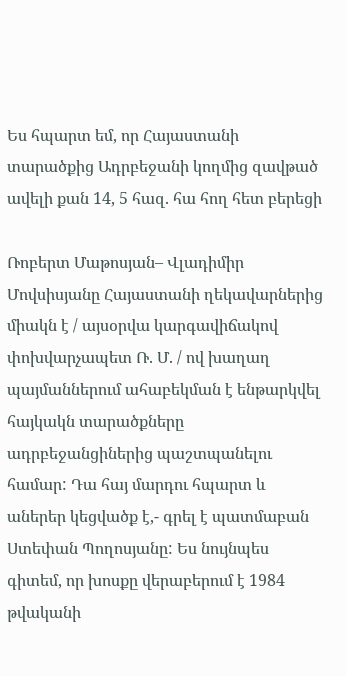Ես հպարտ եմ, որ Հայաստանի տարածքից Ադրբեջանի կողմից զավթած ավելի քան 14, 5 հազ. հա հող հետ բերեցի

Ռոբերտ Մաթոսյան– Վլադիմիր Մովսիսյանը Հայաստանի ղեկավարներից միակն է / այսօրվա կարգավիճակով փոխվարչապետ Ռ. Մ. / ով խաղաղ պայմաններում ահաբեկման է ենթարկվել հայկակն տարածքները ադրբեջանցիներից պաշտպանելու համար: Դա հայ մարդու հպարտ և աներեր կեցվածք է,- գրել է պատմաբան Ստեփան Պողոսյանը: Ես նույնպես գիտեմ, որ խոսքը վերաբերում է 1984 թվականի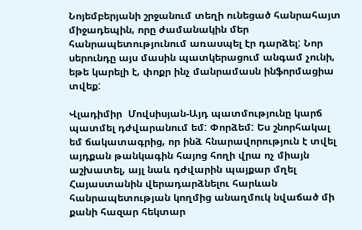Նոյեմբերյանի շրջանում տեղի ունեցած հանրահայտ միջադեպին, որը ժամանակին մեր հանրապետությունում առասպել էր դարձել: Նոր սերունդը այս մասին պատկերացում անգամ չունի, եթե կարելի է, փոքր ինչ մանրամասն ինֆորմացիա տվեք:

Վլադիմիր  Մովսիսյան-Այդ պատմությունը կարճ պատմել դժվարանում եմ: Փորձեմ: Ես շնորհակալ եմ ճակատագրից, որ ինձ հնարավորություն է տվել այդքան թանկագին հայոց հողի վրա ոչ միայն աշխատել, այլ նաև դժվարին պայքար մղել Հայաստանին վերադարձնելու հարևան հանրապետության կողմից անաղմուկ նվաճած մի քանի հազար հեկտար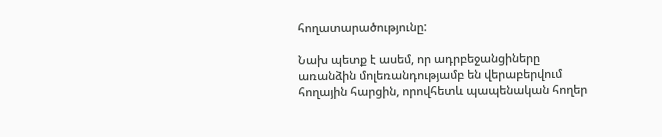հողատարածությունը:

Նախ պետք է ասեմ, որ ադրբեջանցիները առանձին մոլեռանդությամբ են վերաբերվում հողային հարցին, որովհետև պապենական հողեր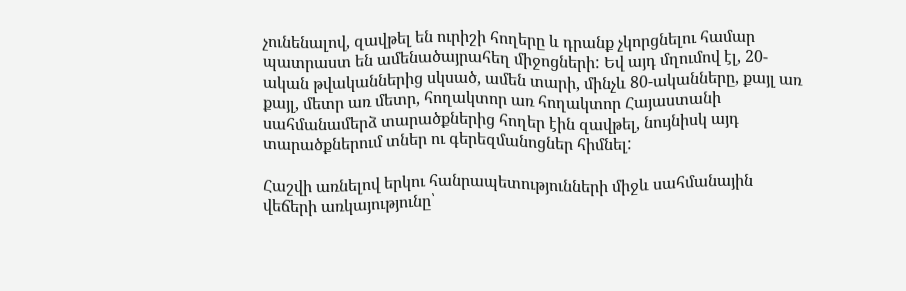չունենալով, զավթել են ուրիշի հողերը և դրանք չկորցնելու համար պատրաստ են ամենածայրահեղ միջոցների: Եվ այդ մղումով էլ, 20-ական թվականներից սկսած, ամեն տարի, մինչև 80-ականները, քայլ առ քայլ, մետր առ մետր, հողակտոր առ հողակտոր Հայաստանի սահմանամերձ տարածքներից հողեր էին զավթել, նույնիսկ այդ տարածքներում տներ ու գերեզմանոցներ հիմնել:

Հաշվի առնելով երկու հանրապետությունների միջև սահմանային վեճերի առկայությունը՝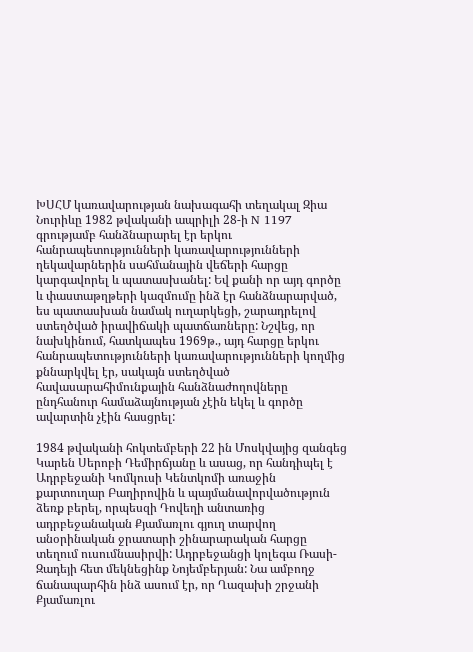ԽՍՀՄ կառավարության նախագահի տեղակալ Զիա Նուրիևը 1982 թվականի ապրիլի 28-ի N 1197 գրությամբ հանձնարարել էր երկու հանրապետությունների կառավարությունների ղեկավարներին սահմանային վեճերի հարցը կարգավորել և պատասխանել: Եվ քանի որ այդ գործը և փաստաթղթերի կազմումը ինձ էր հանձնարարված, ես պատասխան նամակ ուղարկեցի, շարադրելով ստեղծված իրավիճակի պատճառները: Նշվեց, որ նախկինում, հատկապես 1969թ., այդ հարցը երկու հանրապետությունների կառավարությունների կողմից քննարկվել էր, սակայն ստեղծված հավասարահիմունքային հանձնաժողովները ընդհանուր համաձայնության չէին եկել և գործը ավարտին չէին հասցրել:

1984 թվականի հոկտեմբերի 22 ին Մոսկվայից զանգեց Կարեն Սերոբի Դեմիրճյանը և ասաց, որ հանդիպել է Ադրբեջանի Կոմկուսի Կենտկոմի առաջին քարտուղար Բաղիրովին և պայմանավորվածություն ձեռք բերել, որպեսզի Դովեղի անտառից ադրբեջանական Քյամառլու գյուղ տարվող անօրինական ջրատարի շինարարական հարցը տեղում ուսումնասիրվի: Ադրբեջանցի կոլեգա Ռասի-Զադեյի հետ մեկնեցինք Նոյեմբերյան: Նա ամբողջ ճանապարհին ինձ ասում էր, որ Ղազախի շրջանի Քյամառլու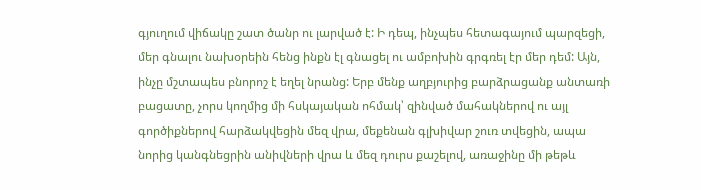գյուղում վիճակը շատ ծանր ու լարված է: Ի դեպ, ինչպես հետագայում պարզեցի, մեր գնալու նախօրեին հենց ինքն էլ գնացել ու ամբոխին գրգռել էր մեր դեմ: Այն, ինչը մշտապես բնորոշ է եղել նրանց: Երբ մենք աղբյուրից բարձրացանք անտառի բացատը, չորս կողմից մի հսկայական ոհմակ՝ զինված մահակներով ու այլ գործիքներով հարձակվեցին մեզ վրա, մեքենան գլխիվար շուռ տվեցին, ապա նորից կանգնեցրին անիվների վրա և մեզ դուրս քաշելով, առաջինը մի թեթև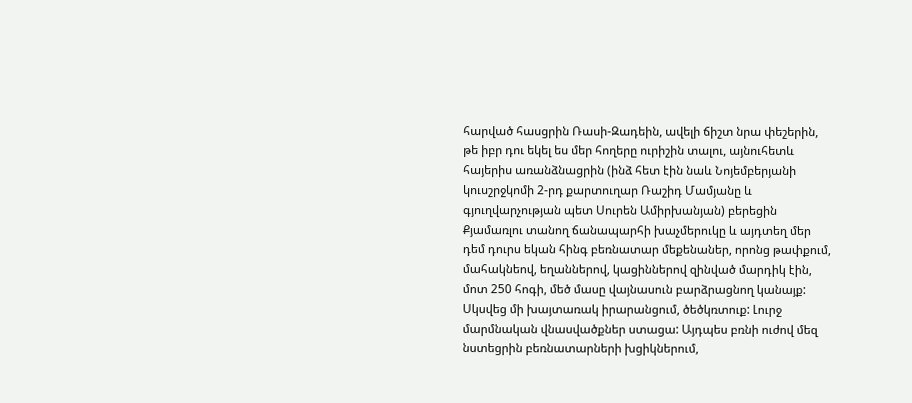հարված հասցրին Ռասի-Զադեին, ավելի ճիշտ նրա փեշերին, թե իբր դու եկել ես մեր հողերը ուրիշին տալու, այնուհետև հայերիս առանձնացրին (ինձ հետ էին նաև Նոյեմբերյանի կուսշրջկոմի 2-րդ քարտուղար Ռաշիդ Մամյանը և գյուղվարչության պետ Սուրեն Ամիրխանյան) բերեցին Քյամառլու տանող ճանապարհի խաչմերուկը և այդտեղ մեր դեմ դուրս եկան հինգ բեռնատար մեքենաներ, որոնց թափքում, մահակնեով, եղաններով, կացիններով զինված մարդիկ էին, մոտ 250 հոգի, մեծ մասը վայնասուն բարձրացնող կանայք: Սկսվեց մի խայտառակ իրարանցում, ծեծկռտուք: Լուրջ մարմնական վնասվածքներ ստացա: Այդպես բռնի ուժով մեզ նստեցրին բեռնատարների խցիկներում,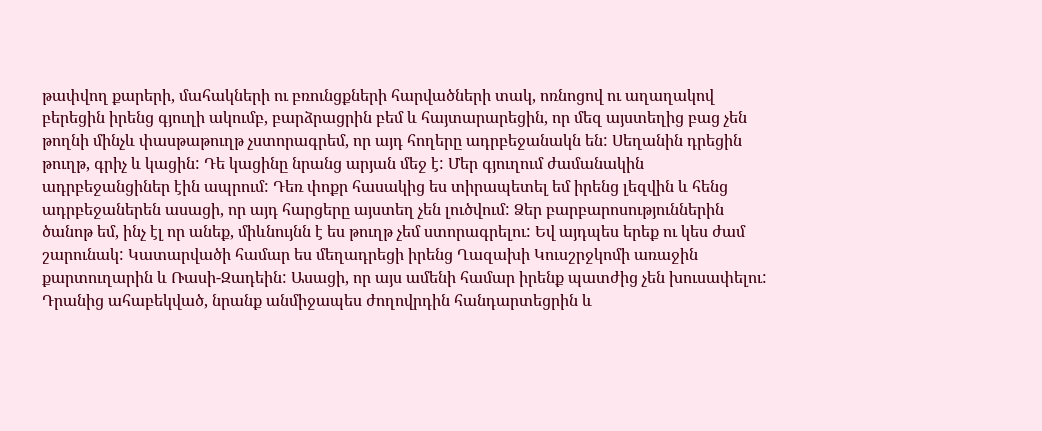թափվող քարերի, մահակների ու բռունցքների հարվածների տակ, ոռնոցով ու աղաղակով բերեցին իրենց գյուղի ակումբ, բարձրացրին բեմ և հայտարարեցին, որ մեզ այստեղից բաց չեն թողնի մինչև փասթաթուղթ չստորագրեմ, որ այդ հողերը ադրբեջանակն են: Սեղանին դրեցին թուղթ, գրիչ և կացին: Դե կացինը նրանց արյան մեջ է: Մեր գյուղում ժամանակին ադրբեջանցիներ էին ապրում: Դեռ փոքր հասակից ես տիրապետել եմ իրենց լեզվին և հենց ադրբեջաներեն ասացի, որ այդ հարցերը այստեղ չեն լուծվում: Ձեր բարբարոսություններին ծանոթ եմ, ինչ էլ որ անեք, միևնույնն է ես թուղթ չեմ ստորագրելու: Եվ այդպես երեք ու կես ժամ շարունակ: Կատարվածի համար ես մեղադրեցի իրենց Ղազախի Կուսշրջկոմի առաջին քարտուղարին և Ռասի-Զադեին: Ասացի, որ այս ամենի համար իրենք պատժից չեն խուսափելու: Դրանից ահաբեկված, նրանք անմիջապես ժողովրդին հանդարտեցրին և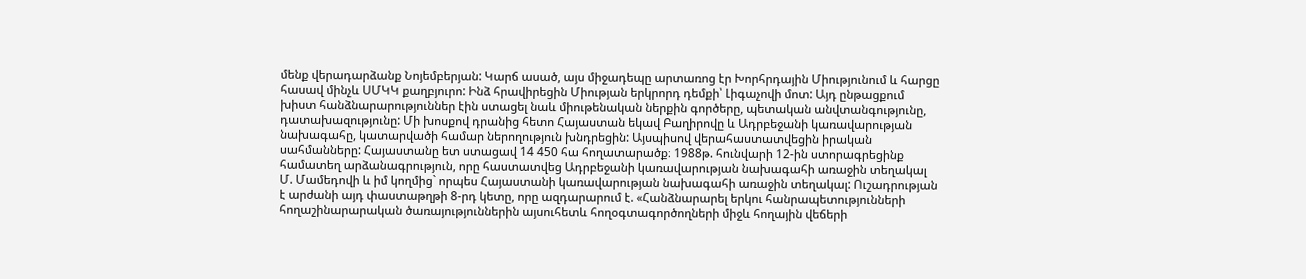մենք վերադարձանք Նոյեմբերյան: Կարճ ասած, այս միջադեպը արտառոց էր Խորհրդային Միությունում և հարցը հասավ մինչև ՍՄԿԿ քաղբյուրո: Ինձ հրավիրեցին Միության երկրորդ դեմքի՝ Լիգաչովի մոտ: Այդ ընթացքում խիստ հանձնարարություններ էին ստացել նաև միութենական ներքին գործերը, պետական անվտանգությունը, դատախազությունը: Մի խոսքով դրանից հետո Հայաստան եկավ Բաղիրովը և Ադրբեջանի կառավարության նախագահը, կատարվածի համար ներողություն խնդրեցին: Այսպիսով վերահաստատվեցին իրական սահմանները: Հայաստանը ետ ստացավ 14 450 հա հողատարածք։ 1988թ. հունվարի 12-ին ստորագրեցինք համատեղ արձանագրություն, որը հաստատվեց Ադրբեջանի կառավարության նախագահի առաջին տեղակալ Մ. Մամեդովի և իմ կողմից` որպես Հայաստանի կառավարության նախագահի առաջին տեղակալ: Ուշադրության է արժանի այդ փաստաթղթի 8-րդ կետը, որը ազդարարում է. «Հանձնարարել երկու հանրապետությունների հողաշինարարական ծառայություններին այսուհետև հողօգտագործողների միջև հողային վեճերի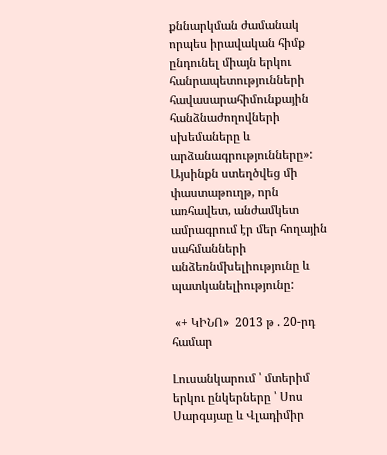քննարկման ժամանակ որպես իրավական հիմք ընդունել միայն երկու հանրապետությունների հավասարահիմունքային հանձնաժողովների սխեմաները և արձանագրությունները»: Այսինքն ստեղծվեց մի փաստաթուղթ, որն առհավետ, անժամկետ ամրագրում էր մեր հողային սահմանների անձեռնմխելիությունը և պատկանելիությունը:

 «+ ԿԻՆՈ»  2013 թ . 20-րդ համար

Լուսանկարում ՝ մտերիմ երկու ընկերները ՝ Սոս Սարգսյաը և Վլադիմիր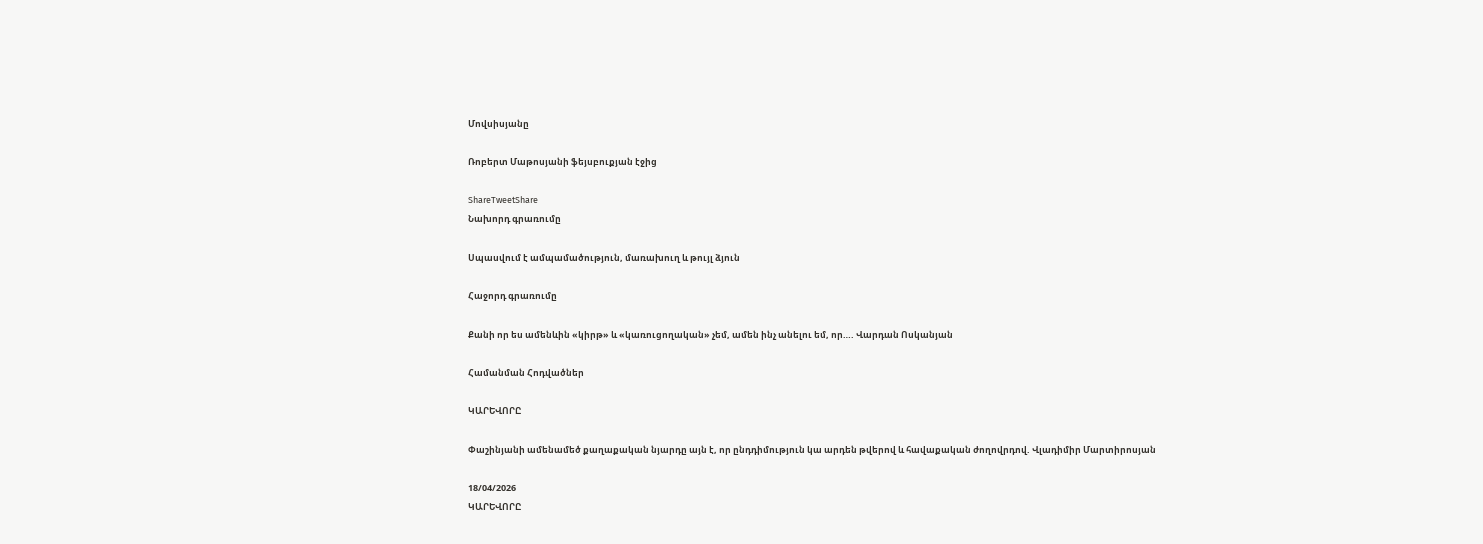Մովսիսյանը

Ռոբերտ Մաթոսյանի ֆեյսբուքյան էջից

ShareTweetShare
Նախորդ գրառումը

Սպասվում է ամպամածություն, մառախուղ և թույլ ձյուն

Հաջորդ գրառումը

Քանի որ ես ամենևին «կիրթ» և «կառուցողական» չեմ, ամեն ինչ անելու եմ, որ…. Վարդան Ոսկանյան

Համանման Հոդվածներ

ԿԱՐԵՎՈՐԸ

Փաշինյանի ամենամեծ քաղաքական նյարդը այն է, որ ընդդիմություն կա արդեն թվերով և հավաքական ժողովրդով. Վլադիմիր Մարտիրոսյան

18/04/2026
ԿԱՐԵՎՈՐԸ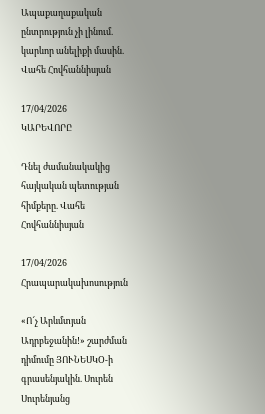Ապաքաղաքական ընտրություն չի լինում. կարևոր անելիքի մասին. Վահե Հովհաննիսյան

17/04/2026
ԿԱՐԵՎՈՐԸ

Դնել ժամանակակից հայկական պետության հիմքերը. Վահե Հովհաննիսյան

17/04/2026
Հրապարակախոսություն

«Ո՜չ Արևմտյան Ադրբեջանին!» շարժման դիմումը ՅՈՒՆԵՍԿՕ-ի գրասենյակին. Սուրեն Սուրենյանց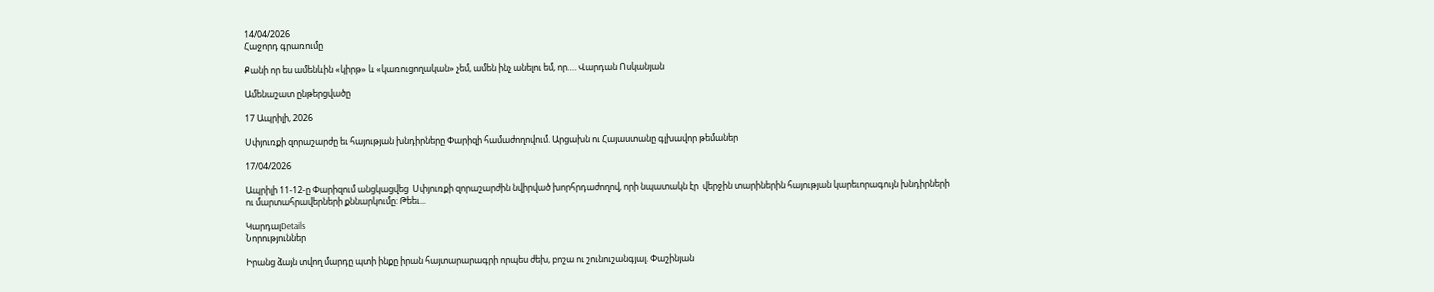14/04/2026
Հաջորդ գրառումը

Քանի որ ես ամենևին «կիրթ» և «կառուցողական» չեմ, ամեն ինչ անելու եմ, որ…. Վարդան Ոսկանյան

Ամենաշատ ընթերցվածը

17 Ապրիլի, 2026

Սփյուռքի զորաշարժը եւ հայության խնդիրները Փարիզի համաժողովում. Արցախն ու Հայաստանը գլխավոր թեմաներ

17/04/2026

Ապրիլի 11-12-ը Փարիզում անցկացվեց  Սփյուռքի զորաշարժին նվիրված խորհրդաժողով, որի նպատակն էր  վերջին տարիներին հայության կարեւորագույն խնդիրների ու մարտահրավերների քննարկումը: Թեեւ...

ԿարդալDetails
Նորություններ

Իրանց ձայն տվող մարդը պտի ինքը իրան հայտարարագրի որպես ժեխ, բոշա ու շունուշանգյալ. Փաշինյան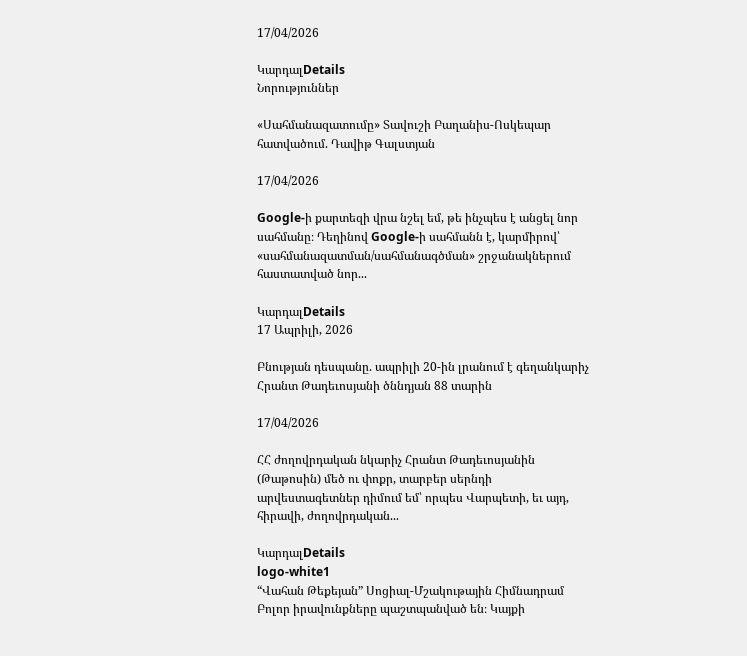17/04/2026

ԿարդալDetails
Նորություններ

«Սահմանազատումը» Տավուշի Բաղանիս-Ոսկեպար հատվածում. Դավիթ Գալստյան

17/04/2026

Google-ի քարտեզի վրա նշել եմ, թե ինչպես է անցել նոր սահմանը։ Դեղինով Google-ի սահմանն է, կարմիրով՝ «սահմանազատման/սահմանագծման» շրջանակներում հաստատված նոր...

ԿարդալDetails
17 Ապրիլի, 2026

Բնության դեսպանը. ապրիլի 20-ին լրանում է գեղանկարիչ Հրանտ Թադեւոսյանի ծննդյան 88 տարին

17/04/2026

ՀՀ ժողովրդական նկարիչ Հրանտ Թադեւոսյանին (Թաթոսին) մեծ ու փոքր, տարբեր սերնդի արվեստագետներ դիմում եմ՝ որպես Վարպետի, եւ այդ, հիրավի, ժողովրդական...

ԿարդալDetails
logo-white1
“Վահան Թեքեյան” Սոցիալ-Մշակութային Հիմնադրամ
Բոլոր իրավունքները պաշտպանված են։ Կայքի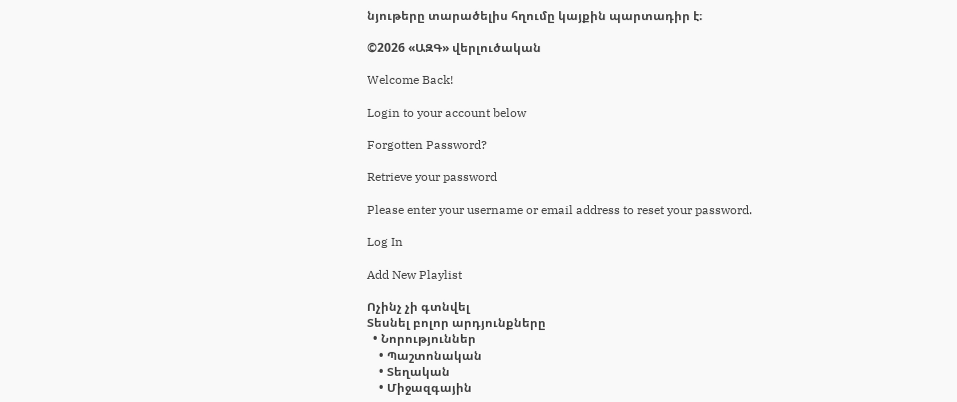նյութերը տարածելիս հղումը կայքին պարտադիր է։

©2026 «ԱԶԳ» վերլուծական

Welcome Back!

Login to your account below

Forgotten Password?

Retrieve your password

Please enter your username or email address to reset your password.

Log In

Add New Playlist

Ոչինչ չի գտնվել
Տեսնել բոլոր արդյունքները
  • Նորություններ
    • Պաշտոնական
    • Տեղական
    • Միջազգային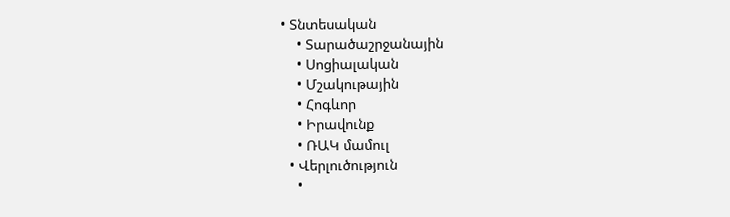• Տնտեսական
    • Տարածաշրջանային
    • Սոցիալական
    • Մշակութային
    • Հոգևոր
    • Իրավունք
    • ՌԱԿ մամուլ
  • Վերլուծություն
    •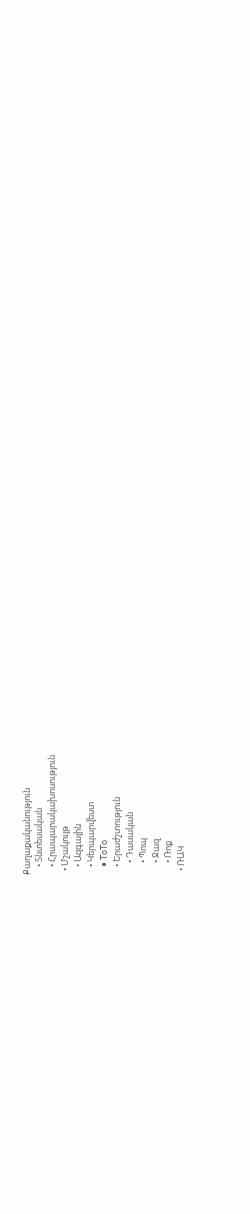Քաղաքականություն
    • Տնտեսական
    • Հրապարակախոսություն
  • Մշակույթ
    • Ազգային
    • Կերպարվեստ
    • ToTo
    • Երաժշտություն
      • Դասական
      • Պոպ
      • Ջազ
      • Ռոք
  • ՌԱԿ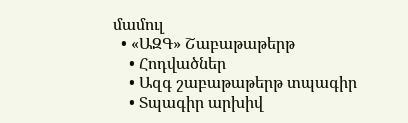մամուլ
  • «ԱԶԳ» Շաբաթաթերթ
    • Հոդվածներ
    • Ազգ շաբաթաթերթ տպագիր
    • Տպագիր արխիվ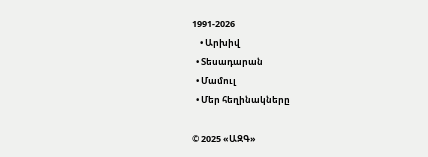1991-2026
    • Արխիվ
  • Տեսադարան
  • Մամուլ
  • Մեր հեղինակները

© 2025 «ԱԶԳ»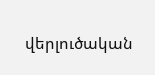վերլուծական